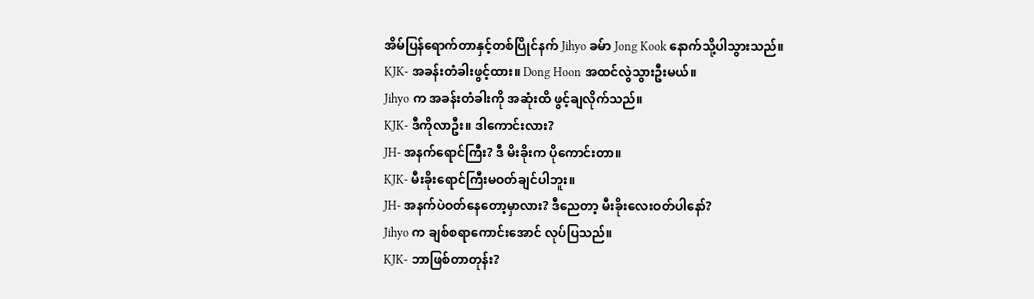အိမ်ပြန်ရောက်တာနှင့်တစ်ပြိုင်နက် Jihyo ခမ်ာ Jong Kook နောက်သို့ပါသွားသည်။
KJK- အခန်းတံခါးဖွင့်ထား။ Dong Hoon အထင်လွဲသွားဦးမယ်။
Jihyo က အခန်းတံခါးကို အဆုံးထိ ဖွင့်ချလိုက်သည်။
KJK- ဒီကိုလာဦး။ ဒါကောင်းလား?
JH- အနက်ရောင်ကြီး? ဒီ မိးခိုးက ပိုကောင်းတာ။
KJK- မီးခိုးရောင်ကြီးမဝတ်ချင်ပါဘူး။
JH- အနက်ပဲဝတ်နေတော့မှာလား? ဒီညေတာ့ မီးခိုးလေးဝတ်ပါနော်?
Jihyo က ချစ်စရာကောင်းအောင် လုပ်ပြသည်။
KJK- ဘာဖြစ်တာတုန်း?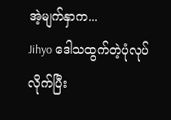အဲ့မျက်နှာက...
Jihyo ဒေါသထွက်တဲ့ပုံလုပ်လိုက်ပြီး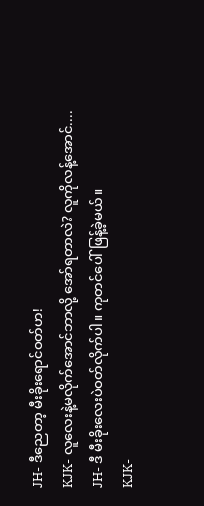JH- ဒီညေတာ့ မီးခိုးရောင်ဝတ်ဟ!
KJK- လူလေးနဲ့မလိုက်အောင်ဘာလို့ အော်ရတာလဲ? လူကိုလန့်အောင်....
JH- ဒီ မီးခိုးလေးပဲဝတ်လိုက်ပါ။ ကုတင်ပေါ် ဖြန့်ခဲ့မယ်။
KJK-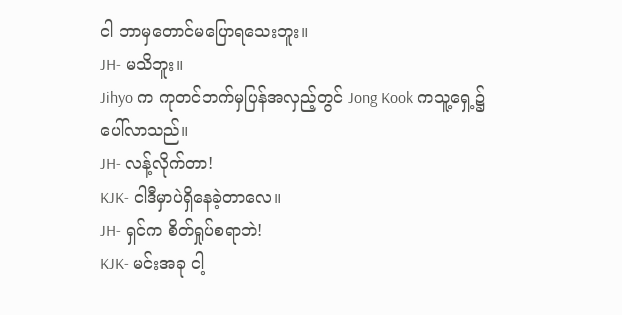ငါ ဘာမှတောင်မပြောရသေးဘူး။
JH- မသိဘူး။
Jihyo က ကုတင်ဘက်မှပြန်အလှည့်တွင် Jong Kook ကသူ့ရှေ့၌ ပေါ်လာသည်။
JH- လန့်လိုက်တာ!
KJK- ငါဒီမှာပဲရှိနေခဲ့တာလေ။
JH- ရှင်က စိတ်ရှုပ်စရာဘဲ!
KJK- မင်းအခု ငါ့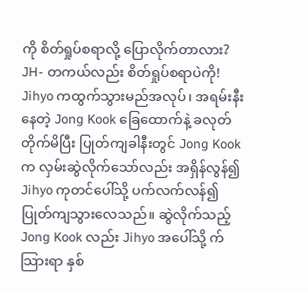ကို စိတ်ရှုပ်စရာလို့ ပြောလိုက်တာလား?
JH- တကယ်လည်း စိတ်ရှုပ်စရာပဲကို!
Jihyo ကထွက်သွားမည်အလုပ်၊ အရမ်းနီးနေတဲ့ Jong Kook ခြေထောက်နဲ့ ခလုတ်တိုက်မိပြီး ပြုတ်ကျခါနီးတွင် Jong Kook က လှမ်းဆွဲလိုက်သော်လည်း အရှိန်လွန်၍ Jihyo ကုတင်ပေါ်သို့ ပက်လက်လန်၍ ပြုတ်ကျသွားလေသည်။ ဆွဲလိုက်သည့် Jong Kook လည်း Jihyo အပေါ်သို့ က်သြားရာ နှစ်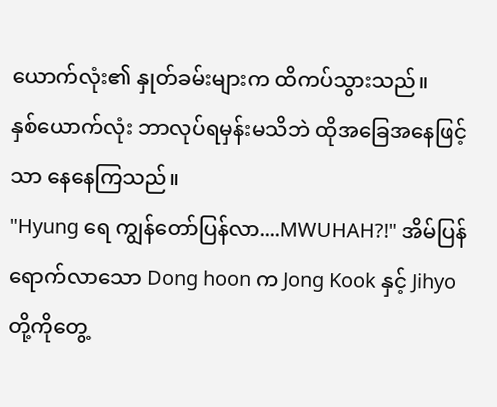ယောက်လုံး၏ နှုတ်ခမ်းများက ထိကပ်သွားသည်။
နှစ်ယောက်လုံး ဘာလုပ်ရမှန်းမသိဘဲ ထိုအခြေအနေဖြင့်သာ နေနေကြသည်။
"Hyung ရေ ကျွန်တော်ပြန်လာ....MWUHAH?!" အိမ်ပြန်ရောက်လာသော Dong hoon က Jong Kook နှင့် Jihyo တို့ကိုတွေ့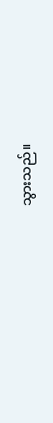သွားသည်။